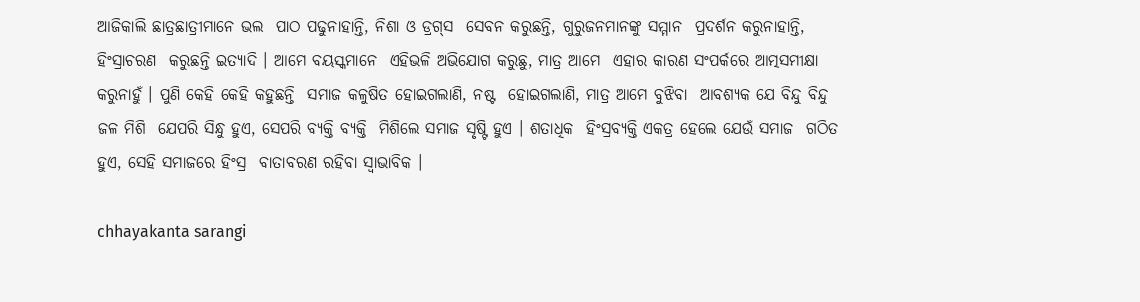ଆଜିକାଲି ଛାତ୍ରଛାତ୍ରୀମାନେ ଭଲ  ପାଠ ପଢୁନାହାନ୍ତି, ନିଶା ଓ ଡ୍ରଗ୍‌ସ  ସେବନ କରୁଛନ୍ତି, ଗୁରୁଜନମାନଙ୍କୁ ସମ୍ମାନ  ପ୍ରଦର୍ଶନ କରୁନାହାନ୍ତି, ହିଂସ୍ରାଚରଣ  କରୁଛନ୍ତି ଇତ୍ୟାଦି । ଆମେ ବୟସ୍କମାନେ  ଏହିଭଳି ଅଭିଯୋଗ କରୁଛୁ, ମାତ୍ର ଆମେ  ଏହାର କାରଣ ସଂପର୍କରେ ଆତ୍ମସମୀକ୍ଷା  କରୁନାହୁଁ । ପୁଣି କେହି କେହି କହୁଛନ୍ତି  ସମାଜ କଳୁଷିତ ହୋଇଗଲାଣି, ନଷ୍ଟ  ହୋଇଗଲାଣି, ମାତ୍ର ଆମେ ବୁଝିବା  ଆବଶ୍ୟକ ଯେ ବିନ୍ଦୁ ବିନ୍ଦୁ ଜଳ ମିଶି  ଯେପରି ସିନ୍ଧୁ ହୁଏ, ସେପରି ବ୍ୟକ୍ତି ବ୍ୟକ୍ତି  ମିଶିଲେ ସମାଜ ସୃଷ୍ଟି ହୁଏ । ଶତାଧିକ  ହିଂସ୍ରବ୍ୟକ୍ତି ଏକତ୍ର ହେଲେ ଯେଉଁ ସମାଜ  ଗଠିତ ହୁଏ, ସେହି ସମାଜରେ ହିଂସ୍ର  ବାତାବରଣ ରହିବା ସ୍ୱାଭାବିକ ।

chhayakanta sarangi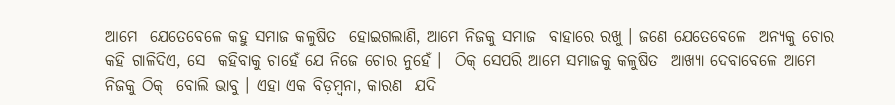ଆମେ  ଯେତେବେଳେ କହୁ ସମାଜ କଳୁଷିତ  ହୋଇଗଲାଣି, ଆମେ ନିଜକୁ ସମାଜ  ବାହାରେ ରଖୁ । ଜଣେ ଯେତେବେଳେ  ଅନ୍ୟକୁ ଚୋର କହି ଗାଳିଦିଏ, ସେ  କହିବାକୁ ଚାହେଁ ଯେ ନିଜେ ଚୋର ନୁହେଁ ।  ଠିକ୍‌ ସେପରି ଆମେ ସମାଜକୁ କଳୁଷିତ  ଆଖ୍ୟା ଦେବାବେଳେ ଆମେ ନିଜକୁ ଠିକ୍‌  ବୋଲି ଭାବୁ । ଏହା ଏକ ବିଡ଼ମ୍ବନା, କାରଣ  ଯଦି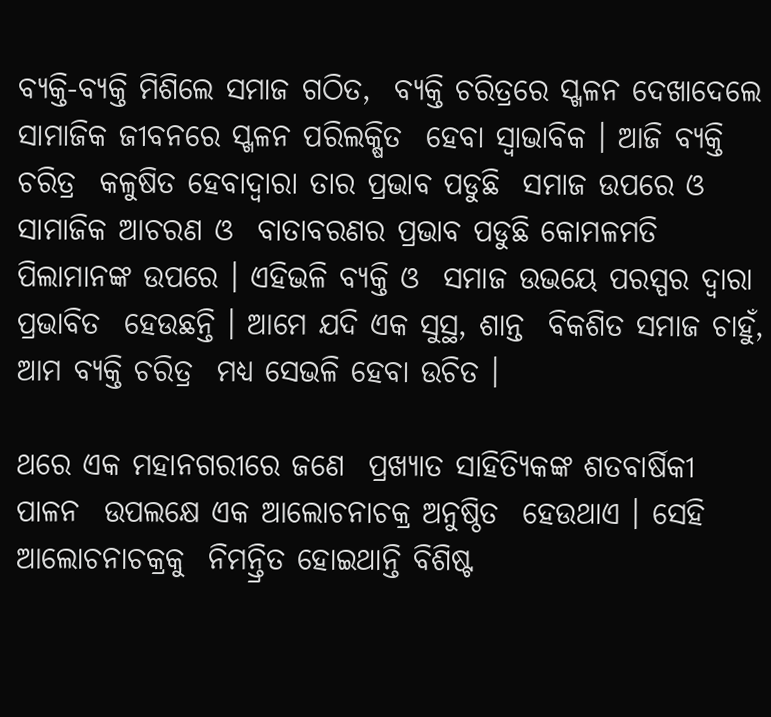ବ୍ୟକ୍ତି-ବ୍ୟକ୍ତି ମିଶିଲେ ସମାଜ ଗଠିତ,  ବ୍ୟକ୍ତି ଚରିତ୍ରରେ ସ୍ଖଳନ ଦେଖାଦେଲେ  ସାମାଜିକ ଜୀବନରେ ସ୍ଖଳନ ପରିଲକ୍ଷିତ  ହେବା ସ୍ୱାଭାବିକ । ଆଜି ବ୍ୟକ୍ତି ଚରିତ୍ର  କଳୁଷିତ ହେବାଦ୍ୱାରା ତାର ପ୍ରଭାବ ପଡୁଛି  ସମାଜ ଉପରେ ଓ ସାମାଜିକ ଆଚରଣ ଓ  ବାତାବରଣର ପ୍ରଭାବ ପଡୁଛି କୋମଳମତି  ପିଲାମାନଙ୍କ ଉପରେ । ଏହିଭଳି ବ୍ୟକ୍ତି ଓ  ସମାଜ ଉଭୟେ ପରସ୍ପର ଦ୍ୱାରା ପ୍ରଭାବିତ  ହେଉଛନ୍ତି । ଆମେ ଯଦି ଏକ ସୁସ୍ଥ, ଶାନ୍ତ  ବିକଶିତ ସମାଜ ଚାହୁଁ, ଆମ ବ୍ୟକ୍ତି ଚରିତ୍ର  ମଧ୍ୟ ସେଭଳି ହେବା ଉଚିତ ।

ଥରେ ଏକ ମହାନଗରୀରେ ଜଣେ  ପ୍ରଖ୍ୟାତ ସାହିତ୍ୟିକଙ୍କ ଶତବାର୍ଷିକୀ ପାଳନ  ଉପଲକ୍ଷେ ଏକ ଆଲୋଚନାଚକ୍ର ଅନୁଷ୍ଠିତ  ହେଉଥାଏ । ସେହି ଆଲୋଚନାଚକ୍ରକୁ  ନିମନ୍ତ୍ରିତ ହୋଇଥାନ୍ତି ବିଶିଷ୍ଟ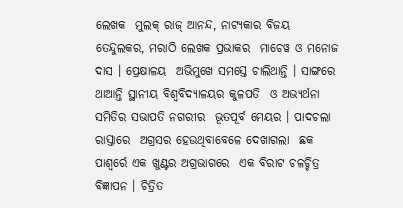ଲେଖକ  ମୁଲକ୍‌ ରାଜ୍‌ ଆନନ୍ଦ, ନାଟ୍ୟକାର ବିଜୟ ତେନ୍ଦୁଲକର, ମରାଠି ଲେଖକ ପ୍ରଭାକର  ମାଚେୱ ଓ ମନୋଜ ଦାସ । ପ୍ରେକ୍ଷାଳୟ  ଅଭିମୁଖେ ସମସ୍ତେ ଚାଲିଥାନ୍ତି । ସାଙ୍ଗରେ  ଥାଆନ୍ତି ସ୍ଥାନୀୟ ବିଶ୍ୱବିଦ୍ୟାଳୟର କୁଳପତି  ଓ ଅଭ୍ୟର୍ଥନା ସମିତିର ସଭାପତି ନଗରୀର  ଭୂତପୂର୍ବ ମେୟର । ପାଦଚଲା ରାସ୍ତାରେ  ଅଗ୍ରସର ହେଉଥିବାବେଳେ ଦେଖାଗଲା  ଛକ ପାଶ୍ୱର୍ରେ ଏକ ଖୁଣ୍ଟର ଅଗ୍ରଭାଗରେ  ଏକ ବିରାଟ ଚଳଚ୍ଚିତ୍ର ବିଜ୍ଞାପନ । ଚିତ୍ରିତ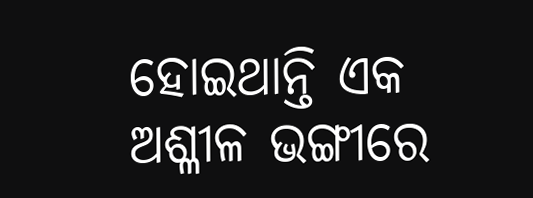ହୋଇଥାନ୍ତି ଏକ ଅଶ୍ଳୀଳ ଭଙ୍ଗୀରେ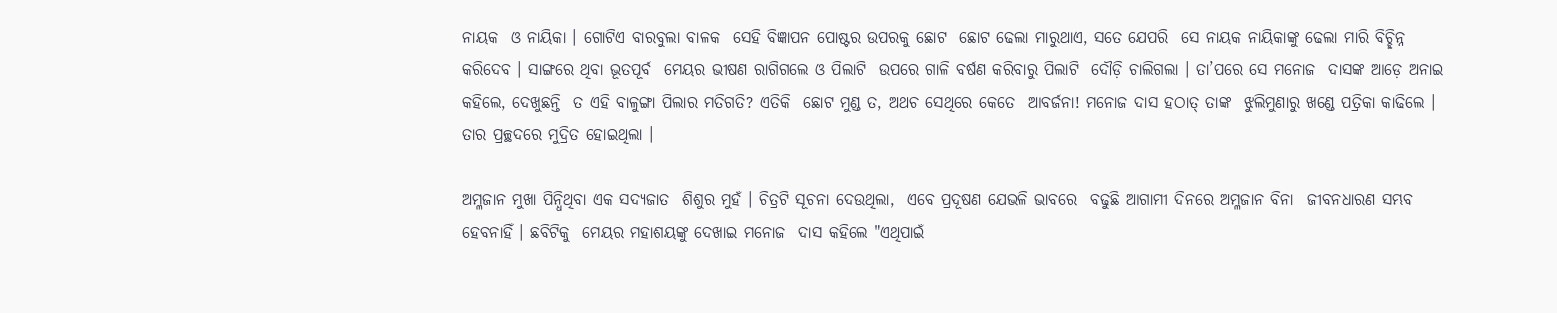ନାୟକ  ଓ ନାୟିକା । ଗୋଟିଏ ବାରବୁଲା ବାଳକ  ସେହି ବିଜ୍ଞାପନ ପୋଷ୍ଟର ଉପରକୁ ଛୋଟ  ଛୋଟ ଢେଲା ମାରୁଥାଏ, ସତେ ଯେପରି  ସେ ନାୟକ ନାୟିକାଙ୍କୁ ଢେଲା ମାରି ବିଚ୍ଛିନ୍ନ  କରିଦେବ । ସାଙ୍ଗରେ ଥିବା ଭୂତପୂର୍ବ  ମେୟର ଭୀଷଣ ରାଗିଗଲେ ଓ ପିଲାଟି  ଉପରେ ଗାଳି ବର୍ଷଣ କରିବାରୁ ପିଲାଟି  ଦୌଡ଼ି ଚାଲିଗଲା । ତା’ପରେ ସେ ମନୋଜ  ଦାସଙ୍କ ଆଡ଼େ ଅନାଇ କହିଲେ, ଦେଖୁଛନ୍ତି  ତ ଏହି ବାଳୁଙ୍ଗା ପିଲାର ମତିଗତି? ଏତିକି  ଛୋଟ ମୁଣ୍ଡ ତ, ଅଥଚ ସେଥିରେ କେତେ  ଆବର୍ଜନା! ମନୋଜ ଦାସ ହଠାତ୍‌ ତାଙ୍କ  ଝୁଲିମୁଣାରୁ ଖଣ୍ଡେ ପତ୍ରିକା କାଢିଲେ ।  ତାର ପ୍ରଚ୍ଛଦରେ ମୁଦ୍ରିତ ହୋଇଥିଲା ।

ଅମ୍ଳଜାନ ମୁଖା ପିନ୍ଧିଥିବା ଏକ ସଦ୍ୟଜାତ  ଶିଶୁର ମୁହଁ । ଚିତ୍ରଟି ସୂଚନା ଦେଉଥିଲା,  ଏବେ ପ୍ରଦୂଷଣ ଯେଭଳି ଭାବରେ  ବଢୁଛି ଆଗାମୀ ଦିନରେ ଅମ୍ଳଜାନ ବିନା  ଜୀବନଧାରଣ ସମ୍ଭବ ହେବନାହିଁ । ଛବିଟିକୁ  ମେୟର ମହାଶୟଙ୍କୁ ଦେଖାଇ ମନୋଜ  ଦାସ କହିଲେ "ଏଥିପାଇଁ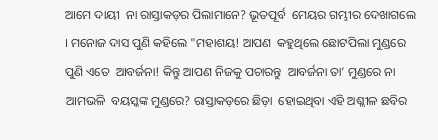ଆମେ ଦାୟୀ  ନା ରାସ୍ତାକଡ଼ର ପିଲାମାନେ? ଭୂତପୂର୍ବ  ମେୟର ଗମ୍ଭୀର ଦେଖାଗଲେ । ମନୋଜ ଦାସ ପୁଣି କହିଲେ "ମହାଶୟ! ଆପଣ  କହୁଥିଲେ ଛୋଟପିଲା ମୁଣ୍ଡରେ ପୁଣି ଏତେ  ଆବର୍ଜନା! କିନ୍ତୁ ଆପଣ ନିଜକୁ ପଚାରନ୍ତୁ  ଆବର୍ଜନା ତା’ ମୁଣ୍ଡରେ ନା ଆମଭଳି  ବୟସ୍କଙ୍କ ମୁଣ୍ଡରେ? ରାସ୍ତାକଡ଼ରେ ଛିଡ଼ା  ହୋଇଥିବା ଏହି ଅଶ୍ଳୀଳ ଛବିର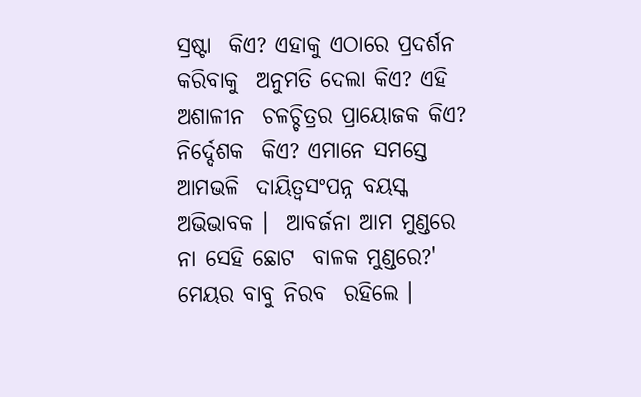ସ୍ରଷ୍ଟା  କିଏ? ଏହାକୁ ଏଠାରେ ପ୍ରଦର୍ଶନ କରିବାକୁ  ଅନୁମତି ଦେଲା କିଏ? ଏହି ଅଶାଳୀନ  ଚଳଚ୍ଚିତ୍ରର ପ୍ରାୟୋଜକ କିଏ? ନିର୍ଦ୍ଦେଶକ  କିଏ? ଏମାନେ ସମସ୍ତେ ଆମଭଳି  ଦାୟିତ୍ୱସଂପନ୍ନ ବୟସ୍କ ଅଭିଭାବକ ।  ଆବର୍ଜନା ଆମ ମୁଣ୍ଡରେ ନା ସେହି ଛୋଟ  ବାଳକ ମୁଣ୍ଡରେ?' ମେୟର ବାବୁ ନିରବ  ରହିଲେ ।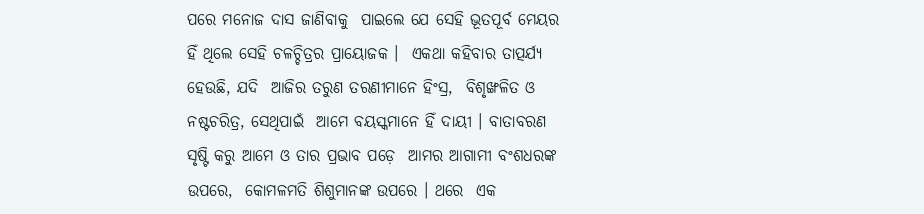ପରେ ମନୋଜ ଦାସ ଜାଣିବାକୁ  ପାଇଲେ ଯେ ସେହି ଭୂତପୂର୍ବ ମେୟର  ହିଁ ଥିଲେ ସେହି ଚଳଚ୍ଚିତ୍ରର ପ୍ରାୟୋଜକ ।  ଏକଥା କହିବାର ତାତ୍ପର୍ଯ୍ୟ ହେଉଛି, ଯଦି  ଆଜିର ତରୁଣ ତରଣୀମାନେ ହିଂସ୍ର,  ବିଶୃଙ୍ଖଳିତ ଓ ନଷ୍ଟଚରିତ୍ର, ସେଥିପାଇଁ  ଆମେ ବୟସ୍କମାନେ ହିଁ ଦାୟୀ । ବାତାବରଣ  ସୃଷ୍ଟି କରୁ ଆମେ ଓ ତାର ପ୍ରଭାବ ପଡ଼େ  ଆମର ଆଗାମୀ ବଂଶଧରଙ୍କ ଉପରେ,  କୋମଳମତି ଶିଶୁମାନଙ୍କ ଉପରେ । ଥରେ  ଏକ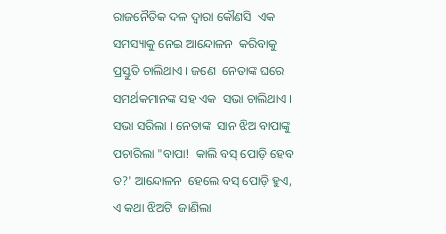ରାଜନୈତିକ ଦଳ ଦ୍ୱାରା କୌଣସି  ଏକ ସମସ୍ୟାକୁ ନେଇ ଆନ୍ଦୋଳନ  କରିବାକୁ ପ୍ରସ୍ତୁତି ଚାଲିଥାଏ । ଜଣେ  ନେତାଙ୍କ ଘରେ ସମର୍ଥକମାନଙ୍କ ସହ ଏକ  ସଭା ଚାଲିଥାଏ । ସଭା ସରିଲା । ନେତାଙ୍କ  ସାନ ଝିଅ ବାପାଙ୍କୁ ପଚାରିଲା "ବାପା!  କାଲି ବସ୍‌ ପୋଡ଼ି ହେବ ତ?' ଆନ୍ଦୋଳନ  ହେଲେ ବସ୍‌ ପୋଡ଼ି ହୁଏ, ଏ କଥା ଝିଅଟି  ଜାଣିଲା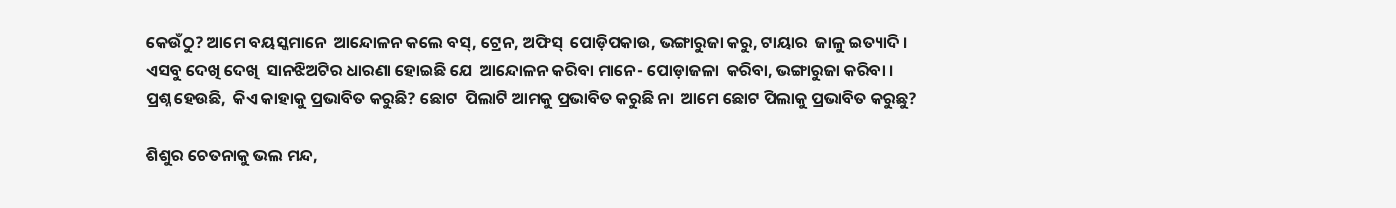କେଉଁଠୁ? ଆମେ ବୟସ୍କମାନେ  ଆନ୍ଦୋଳନ କଲେ ବସ୍‌, ଟ୍ରେନ, ଅଫିସ୍‌  ପୋଡ଼ିପକାଉ, ଭଙ୍ଗାରୁଜା କରୁ, ଟାୟାର  ଜାଳୁ ଇତ୍ୟାଦି । ଏସବୁ ଦେଖି ଦେଖି  ସାନଝିଅଟିର ଧାରଣା ହୋଇଛି ଯେ  ଆନ୍ଦୋଳନ କରିବା ମାନେ- ପୋଡ଼ାଜଳା  କରିବା, ଭଙ୍ଗାରୁଜା କରିବା । ପ୍ରଶ୍ନ ହେଉଛି,  କିଏ କାହାକୁ ପ୍ରଭାବିତ କରୁଛି? ଛୋଟ  ପିଲାଟି ଆମକୁ ପ୍ରଭାବିତ କରୁଛି ନା  ଆମେ ଛୋଟ ପିଲାକୁ ପ୍ରଭାବିତ କରୁଛୁ?

ଶିଶୁର ଚେତନାକୁ ଭଲ ମନ୍ଦ,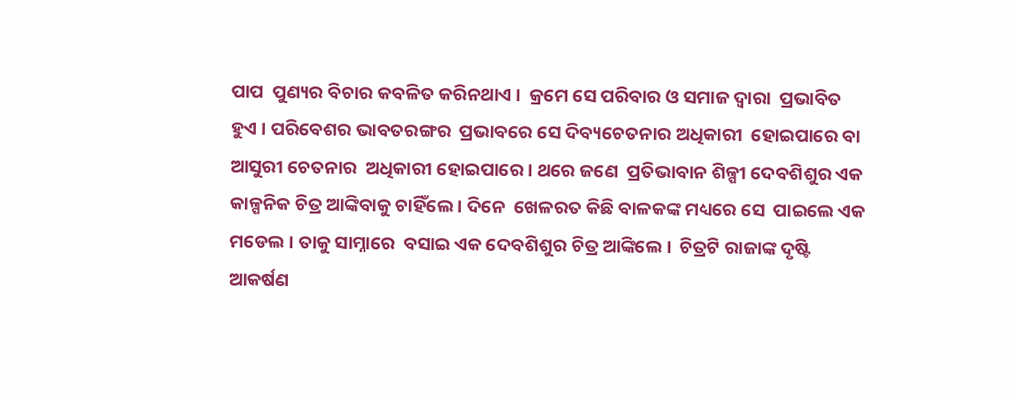ପାପ  ପୁଣ୍ୟର ବିଚାର କବଳିତ କରିନଥାଏ ।  କ୍ରମେ ସେ ପରିବାର ଓ ସମାଜ ଦ୍ୱାରା  ପ୍ରଭାବିତ ହୁଏ । ପରିବେଶର ଭାବତରଙ୍ଗର  ପ୍ରଭାବରେ ସେ ଦିବ୍ୟଚେତନାର ଅଧିକାରୀ  ହୋଇପାରେ ବା ଆସୁରୀ ଚେତନାର  ଅଧିକାରୀ ହୋଇପାରେ । ଥରେ ଜଣେ  ପ୍ରତିଭାବାନ ଶିଳ୍ପୀ ଦେବଶିଶୁର ଏକ  କାଳ୍ପନିକ ଚିତ୍ର ଆଙ୍କିବାକୁ ଚାହିଁଲେ । ଦିନେ  ଖେଳରତ କିଛି ବାଳକଙ୍କ ମଧ୍ୟରେ ସେ  ପାଇଲେ ଏକ ମଡେଲ । ତାକୁ ସାମ୍ନାରେ  ବସାଇ ଏକ ଦେବଶିଶୁର ଚିତ୍ର ଆଙ୍କିଲେ ।  ଚିତ୍ରଟି ରାଜାଙ୍କ ଦୃଷ୍ଟି ଆକର୍ଷଣ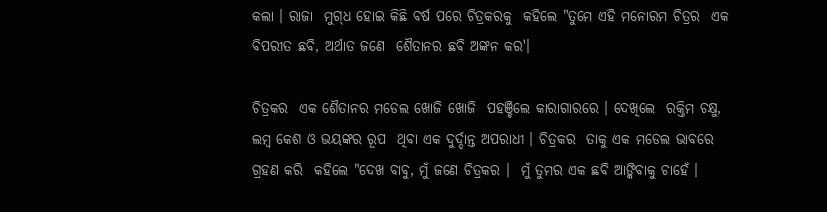କଲା । ରାଜା  ମୁଗ୍‌ଧ ହୋଇ କିଛି ବର୍ଷ ପରେ ଚିତ୍ରକରକୁ  କହିଲେ "ତୁମେ ଏହି ମନୋରମ ଚିତ୍ରର  ଏକ ବିପରୀତ ଛବି, ଅର୍ଥାତ ଜଣେ  ଶୈତାନର ଛବି ଅଙ୍କନ କର'।

ଚିତ୍ରକର  ଏକ ଶୈତାନର ମଡେଲ ଖୋଜି ଖୋଜି  ପହଞ୍ଚିଲେ କାରାଗାରରେ । ଦେଖିଲେ  ରକ୍ତିମ ଚକ୍ଷୁ, ଲମ୍ବ କେଶ ଓ ଭୟଙ୍କର ରୂପ  ଥିବା ଏକ ଦୁର୍ଦ୍ଦାନ୍ତ ଅପରାଧୀ । ଚିତ୍ରକର  ତାକୁ ଏକ ମଡେଲ ଭାବରେ ଗ୍ରହଣ କରି  କହିଲେ "ଦେଖ ବାବୁ, ମୁଁ ଜଣେ ଚିତ୍ରକର ।  ମୁଁ ତୁମର ଏକ ଛବି ଆଙ୍କିବାକୁ ଚାହେଁ ।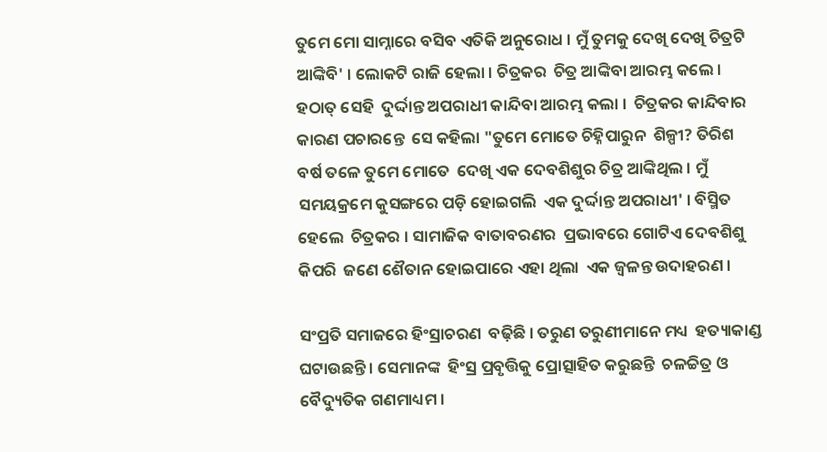ତୁମେ ମୋ ସାମ୍ନାରେ ବସିବ ଏତିକି ଅନୁରୋଧ । ମୁଁ ତୁମକୁ ଦେଖି ଦେଖି ଚିତ୍ରଟି  ଆଙ୍କିବି' । ଲୋକଟି ରାଜି ହେଲା । ଚିତ୍ରକର  ଚିତ୍ର ଆଙ୍କିବା ଆରମ୍ଭ କଲେ । ହଠାତ୍‌ ସେହି  ଦୁର୍ଦ୍ଦାନ୍ତ ଅପରାଧୀ କାନ୍ଦିବା ଆରମ୍ଭ କଲା ।  ଚିତ୍ରକର କାନ୍ଦିବାର କାରଣ ପଚାରନ୍ତେ  ସେ କହିଲା "ତୁମେ ମୋତେ ଚିହ୍ନିପାରୁନ  ଶିଳ୍ପୀ? ତିରିଶ ବର୍ଷ ତଳେ ତୁମେ ମୋତେ  ଦେଖି ଏକ ଦେବଶିଶୁର ଚିତ୍ର ଆଙ୍କିଥିଲ । ମୁଁ ସମୟକ୍ରମେ କୁସଙ୍ଗରେ ପଡ଼ି ହୋଇଗଲି  ଏକ ଦୁର୍ଦ୍ଦାନ୍ତ ଅପରାଧୀ' । ବିସ୍ମିତ ହେଲେ  ଚିତ୍ରକର । ସାମାଜିକ ବାତାବରଣର  ପ୍ରଭାବରେ ଗୋଟିଏ ଦେବଶିଶୁ କିପରି  ଜଣେ ଶୈତାନ ହୋଇପାରେ ଏହା ଥିଲା  ଏକ ଜ୍ୱଳନ୍ତ ଉଦାହରଣ ।

ସଂପ୍ରତି ସମାଜରେ ହିଂସ୍ରାଚରଣ  ବଢ଼ିଛି । ତରୁଣ ତରୁଣୀମାନେ ମଧ୍ୟ  ହତ୍ୟାକାଣ୍ଡ ଘଟାଉଛନ୍ତି । ସେମାନଙ୍କ  ହିଂସ୍ର ପ୍ରବୃତ୍ତିକୁ ପ୍ରୋତ୍ସାହିତ କରୁଛନ୍ତି  ଚଳଚ୍ଚିତ୍ର ଓ ବୈଦ୍ୟୁତିକ ଗଣମାଧ୍ୟମ ।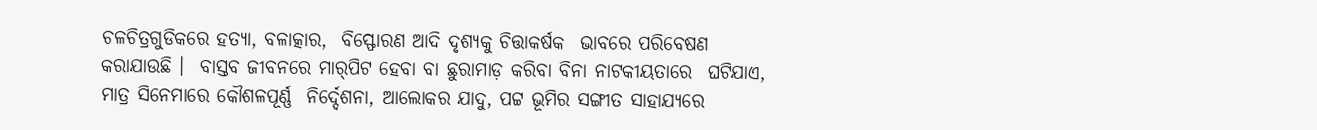ଚଳଚିତ୍ରଗୁଡିକରେ ହତ୍ୟା, ବଳାତ୍କାର,  ବିସ୍ଫୋରଣ ଆଦି ଦୃଶ୍ୟକୁ ଚିତ୍ତାକର୍ଷକ  ଭାବରେ ପରିବେଷଣ କରାଯାଉଛି ।  ବାସ୍ତବ ଜୀବନରେ ମାର୍‌ପିଟ ହେବା ବା ଛୁରାମାଡ଼ କରିବା ବିନା ନାଟକୀୟତାରେ  ଘଟିଯାଏ, ମାତ୍ର ସିନେମାରେ କୌଶଳପୂର୍ଣ୍ଣ  ନିର୍ଦ୍ଦେଶନା, ଆଲୋକର ଯାଦୁ, ପଟ୍ଟ ଭୂମିର ସଙ୍ଗୀତ ସାହାଯ୍ୟରେ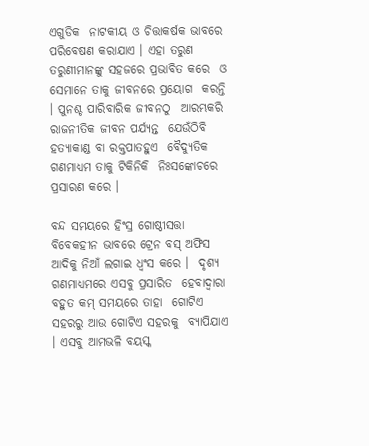ଏଗୁଡିକ  ନାଟକୀୟ ଓ ଚିତ୍ତାକର୍ଷକ ଭାବରେ  ପରିବେଷଣ କରାଯାଏ । ଏହା ତରୁଣ  ତରୁଣୀମାନଙ୍କୁ ସହଜରେ ପ୍ରଭାବିତ କରେ  ଓ ସେମାନେ ତାକୁ ଜୀବନରେ ପ୍ରୟୋଗ  କରନ୍ତି । ପୁନଶ୍ଚ ପାରିବାରିକ ଜୀବନଠୁ  ଆରମ୍ଭକରି ରାଜନୀତିକ ଜୀବନ ପର୍ଯ୍ୟନ୍ତ  ଯେଉଁଠିବି ହତ୍ୟାକାଣ୍ଡ ବା ରକ୍ତପାତହୁଏ  ବୈଦ୍ୟୁତିକ ଗଣମାଧ୍ୟମ ତାକୁ ଟିକିନିକି  ନିଃସଙ୍କୋଚରେ ପ୍ରସାରଣ କରେ ।

ବନ୍ଦ ସମୟରେ ହିଂସ୍ର ଗୋଷ୍ଠୀସତ୍ତା  ବିବେକହୀନ ଭାବରେ ଟ୍ରେନ ବସ୍‌ ଅଫିସ  ଆଦିକୁ ନିଆଁ ଲଗାଇ ଧ୍ୱଂସ କରେ ।  ଦୃଶ୍ୟ ଗଣମାଧ୍ୟମରେ ଏସବୁ ପ୍ରସାରିତ  ହେବାଦ୍ୱାରା ବହୁତ କମ୍‌ ସମୟରେ ତାହା  ଗୋଟିଏ ସହରରୁ ଆଉ ଗୋଟିଏ ସହରକୁ  ବ୍ୟାପିଯାଏ । ଏସବୁ ଆମଭଳି ବୟସ୍କ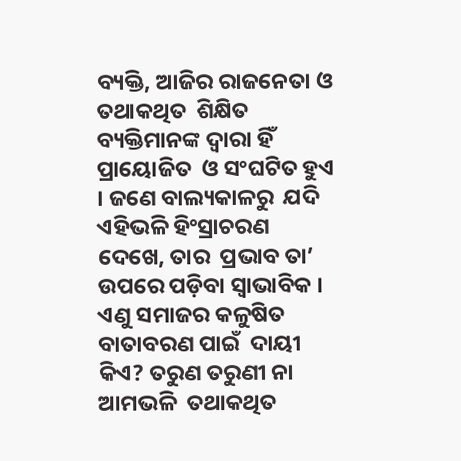ବ୍ୟକ୍ତି, ଆଜିର ରାଜନେତା ଓ ତଥାକଥିତ  ଶିକ୍ଷିତ ବ୍ୟକ୍ତିମାନଙ୍କ ଦ୍ୱାରା ହିଁ ପ୍ରାୟୋଜିତ  ଓ ସଂଘଟିତ ହୁଏ । ଜଣେ ବାଲ୍ୟକାଳରୁ  ଯଦି ଏହିଭଳି ହିଂସ୍ରାଚରଣ ଦେଖେ, ତାର  ପ୍ରଭାବ ତା’ ଉପରେ ପଡ଼ିବା ସ୍ୱାଭାବିକ ।  ଏଣୁ ସମାଜର କଳୁଷିତ ବାତାବରଣ ପାଇଁ  ଦାୟୀ କିଏ? ତରୁଣ ତରୁଣୀ ନା ଆମଭଳି  ତଥାକଥିତ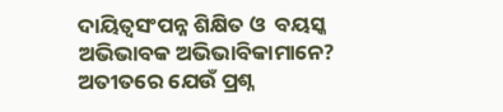ଦାୟିତ୍ୱସଂପନ୍ନ ଶିକ୍ଷିତ ଓ  ବୟସ୍କ ଅଭିଭାବକ ଅଭିଭାବିକାମାନେ?  ଅତୀତରେ ଯେଉଁ ପ୍ରଶ୍ନ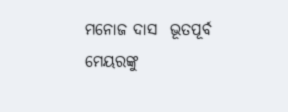ମନୋଜ ଦାସ  ଭୂତପୂର୍ବ ମେୟରଙ୍କୁ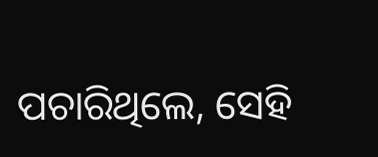ପଚାରିଥିଲେ, ସେହି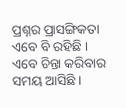ପ୍ରଶ୍ନର ପ୍ରାସଙ୍ଗିକତା ଏବେ ବି ରହିଛି ।  ଏବେ ଚିନ୍ତା କରିବାର ସମୟ ଆସିଛି ।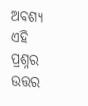ଅବଶ୍ୟ ଏହି ପ୍ରଶ୍ନର ଉତ୍ତର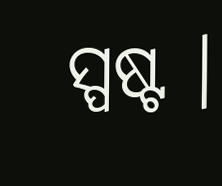ସ୍ପଷ୍ଟ ।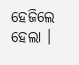ହେଜିଲେ ହେଲା ।